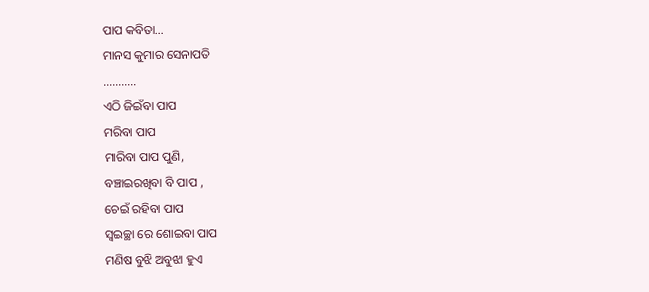ପାପ କବିତା…
ମାନସ କୁମାର ସେନାପତି
………..
ଏଠି ଜିଇଁବା ପାପ
ମରିବା ପାପ
ମାରିବା ପାପ ପୁଣି,
ବଞ୍ଚାଇରଖିବା ବି ପାପ ,
ଚେଇଁ ରହିବା ପାପ
ସ୍ୱଇଚ୍ଛା ରେ ଶୋଇବା ପାପ
ମଣିଷ ବୁଝି ଅବୁଝା ହୁଏ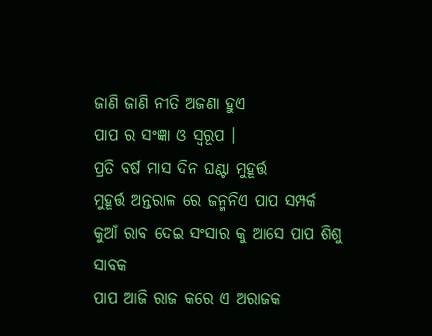ଜାଣି ଜାଣି ନୀତି ଅଜଣା ହୁଏ
ପାପ ର ସଂଜ୍ଞା ଓ ସ୍ୱରୂପ ।
ପ୍ରତି ବର୍ଷ ମାସ ଦିନ ଘଣ୍ଟା ମୁହୂର୍ତ୍ତ
ମୁହୂର୍ତ୍ତ ଅନ୍ତରାଳ ରେ ଜନ୍ମନିଏ ପାପ ସମ୍ପର୍କ
କୁଆଁ ରାବ ଦେଇ ସଂସାର କୁ ଆସେ ପାପ ଶିଶୁ ସାବକ
ପାପ ଆଜି ରାଜ କରେ ଏ ଅରାଜକ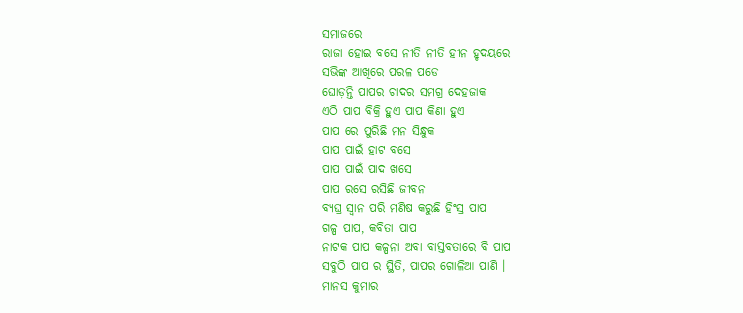ସମାଜରେ
ରାଜା ହୋଇ ବସେ ନୀତି ନୀତି ହୀନ ହୃଦୟରେ
ସଭିଙ୍କ ଆଖିରେ ପରଳ ପଡେ
ଘୋଡ଼ନ୍ତି ପାପର ଚାଦର ସମଗ୍ର ଦେହଜାକ
ଏଠି ପାପ ବିକ୍ରି ହୁଏ ପାପ କିଣା ହୁଏ
ପାପ ରେ ପୁରିଛି ମନ ସିନ୍ଧୁକ
ପାପ ପାଇଁ ହାଟ ବସେ
ପାପ ପାଇଁ ପାଦ ଖସେ
ପାପ ରସେ ରସିଛି ଜୀବନ
ବ୍ୟଘ୍ର ସ୍ୱାନ ପରି ମଣିଷ କରୁଛି ହିଂସ୍ର ପାପ
ଗଳ୍ପ ପାପ, କବିତା ପାପ
ନାଟକ ପାପ କଳ୍ପନା ଅବା ବାସ୍ତବତାରେ ବି ପାପ
ସବୁଠି ପାପ ର ସ୍ଥିତି, ପାପର ଗୋଳିଆ ପାଣି ।
ମାନସ କୁମାର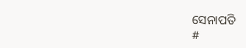ସେନାପତି
#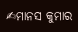✍ମାନସ କୁମାର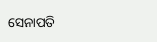ସେନାପତି